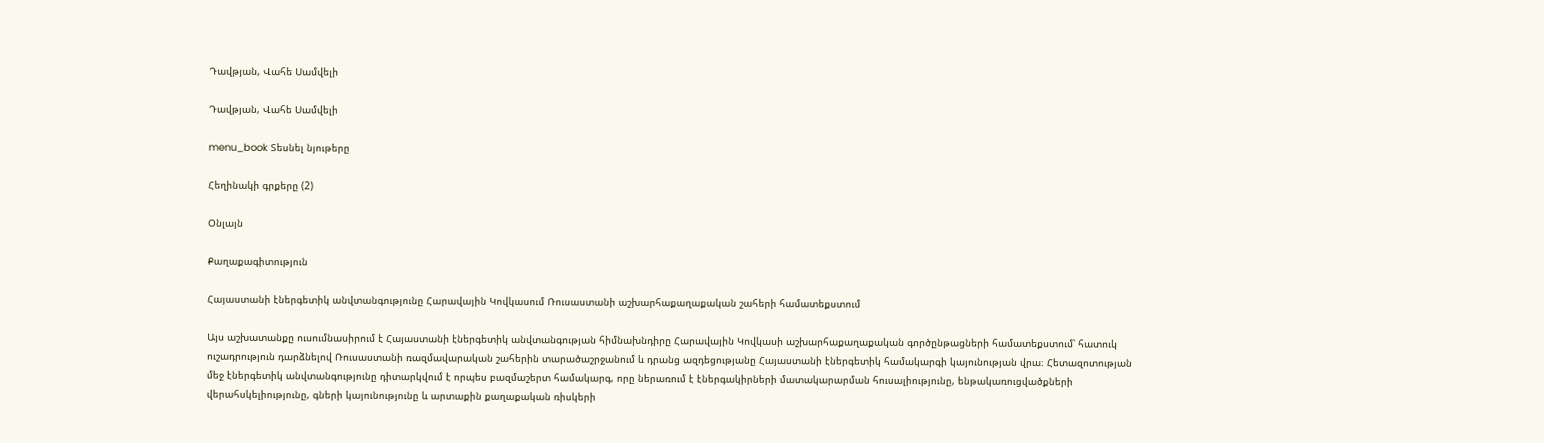Դավթյան, Վահե Սամվելի

Դավթյան, Վահե Սամվելի

menu_book Տեսնել նյութերը

Հեղինակի գրքերը (2)

Օնլայն

Քաղաքագիտություն

Հայաստանի էներգետիկ անվտանգությունը Հարավային Կովկասում Ռուսաստանի աշխարհաքաղաքական շահերի համատեքստում

Այս աշխատանքը ուսումնասիրում է Հայաստանի էներգետիկ անվտանգության հիմնախնդիրը Հարավային Կովկասի աշխարհաքաղաքական գործընթացների համատեքստում՝ հատուկ ուշադրություն դարձնելով Ռուսաստանի ռազմավարական շահերին տարածաշրջանում և դրանց ազդեցությանը Հայաստանի էներգետիկ համակարգի կայունության վրա։ Հետազոտության մեջ էներգետիկ անվտանգությունը դիտարկվում է որպես բազմաշերտ համակարգ, որը ներառում է էներգակիրների մատակարարման հուսալիությունը, ենթակառուցվածքների վերահսկելիությունը, գների կայունությունը և արտաքին քաղաքական ռիսկերի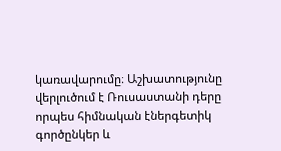կառավարումը։ Աշխատությունը վերլուծում է Ռուսաստանի դերը որպես հիմնական էներգետիկ գործընկեր և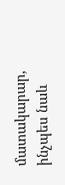մատակարար, ինչպես նաև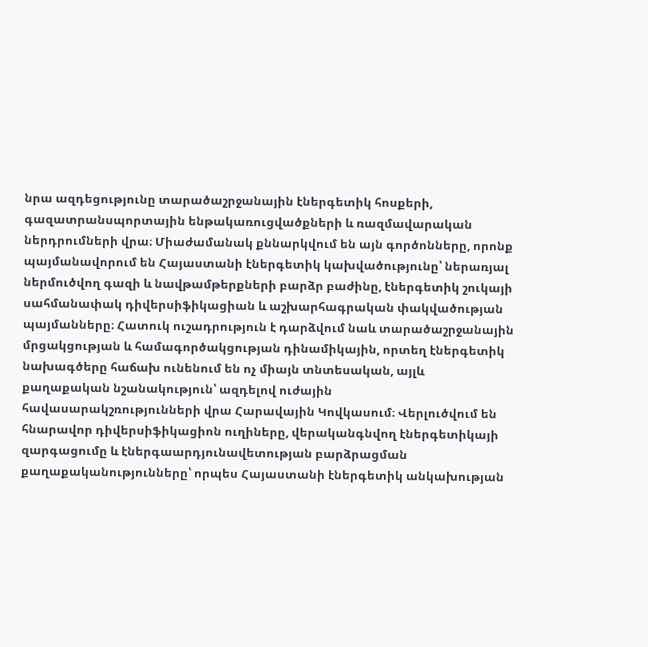նրա ազդեցությունը տարածաշրջանային էներգետիկ հոսքերի, գազատրանսպորտային ենթակառուցվածքների և ռազմավարական ներդրումների վրա։ Միաժամանակ քննարկվում են այն գործոնները, որոնք պայմանավորում են Հայաստանի էներգետիկ կախվածությունը՝ ներառյալ ներմուծվող գազի և նավթամթերքների բարձր բաժինը, էներգետիկ շուկայի սահմանափակ դիվերսիֆիկացիան և աշխարհագրական փակվածության պայմանները։ Հատուկ ուշադրություն է դարձվում նաև տարածաշրջանային մրցակցության և համագործակցության դինամիկային, որտեղ էներգետիկ նախագծերը հաճախ ունենում են ոչ միայն տնտեսական, այլև քաղաքական նշանակություն՝ ազդելով ուժային հավասարակշռությունների վրա Հարավային Կովկասում։ Վերլուծվում են հնարավոր դիվերսիֆիկացիոն ուղիները, վերականգնվող էներգետիկայի զարգացումը և էներգաարդյունավետության բարձրացման քաղաքականությունները՝ որպես Հայաստանի էներգետիկ անկախության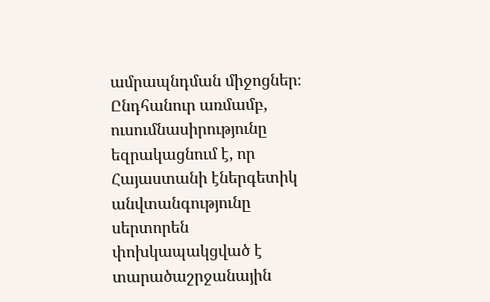ամրապնդման միջոցներ։ Ընդհանուր առմամբ, ուսումնասիրությունը եզրակացնում է, որ Հայաստանի էներգետիկ անվտանգությունը սերտորեն փոխկապակցված է տարածաշրջանային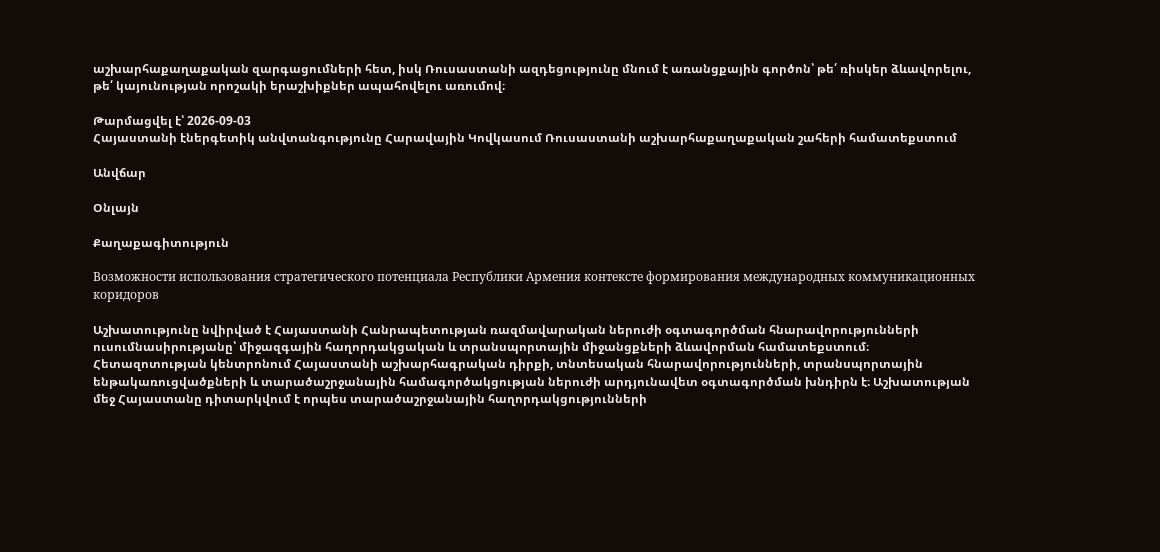աշխարհաքաղաքական զարգացումների հետ, իսկ Ռուսաստանի ազդեցությունը մնում է առանցքային գործոն՝ թե՛ ռիսկեր ձևավորելու, թե՛ կայունության որոշակի երաշխիքներ ապահովելու առումով։

Թարմացվել է՝ 2026-09-03
Հայաստանի էներգետիկ անվտանգությունը Հարավային Կովկասում Ռուսաստանի աշխարհաքաղաքական շահերի համատեքստում

Անվճար

Օնլայն

Քաղաքագիտություն

Возможности использования стратегического потенциала Республики Армения контексте формирования международных коммуникационных коридоров

Աշխատությունը նվիրված է Հայաստանի Հանրապետության ռազմավարական ներուժի օգտագործման հնարավորությունների ուսումնասիրությանը՝ միջազգային հաղորդակցական և տրանսպորտային միջանցքների ձևավորման համատեքստում։ Հետազոտության կենտրոնում Հայաստանի աշխարհագրական դիրքի, տնտեսական հնարավորությունների, տրանսպորտային ենթակառուցվածքների և տարածաշրջանային համագործակցության ներուժի արդյունավետ օգտագործման խնդիրն է։ Աշխատության մեջ Հայաստանը դիտարկվում է որպես տարածաշրջանային հաղորդակցությունների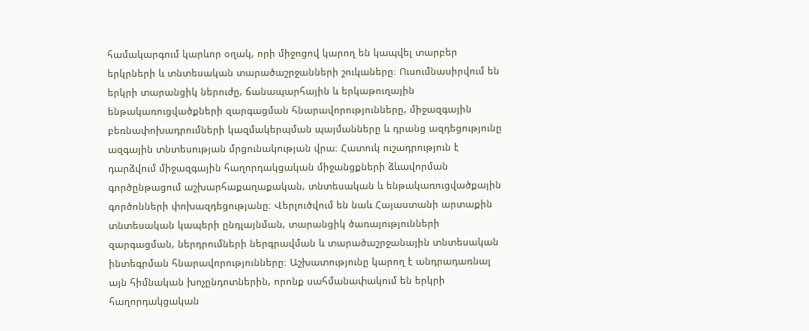համակարգում կարևոր օղակ, որի միջոցով կարող են կապվել տարբեր երկրների և տնտեսական տարածաշրջանների շուկաները։ Ուսումնասիրվում են երկրի տարանցիկ ներուժը, ճանապարհային և երկաթուղային ենթակառուցվածքների զարգացման հնարավորությունները, միջազգային բեռնափոխադրումների կազմակերպման պայմանները և դրանց ազդեցությունը ազգային տնտեսության մրցունակության վրա։ Հատուկ ուշադրություն է դարձվում միջազգային հաղորդակցական միջանցքների ձևավորման գործընթացում աշխարհաքաղաքական, տնտեսական և ենթակառուցվածքային գործոնների փոխազդեցությանը։ Վերլուծվում են նաև Հայաստանի արտաքին տնտեսական կապերի ընդլայնման, տարանցիկ ծառայությունների զարգացման, ներդրումների ներգրավման և տարածաշրջանային տնտեսական ինտեգրման հնարավորությունները։ Աշխատությունը կարող է անդրադառնալ այն հիմնական խոչընդոտներին, որոնք սահմանափակում են երկրի հաղորդակցական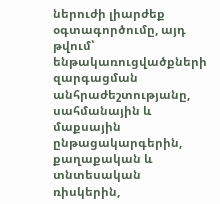ներուժի լիարժեք օգտագործումը, այդ թվում՝ ենթակառուցվածքների զարգացման անհրաժեշտությանը, սահմանային և մաքսային ընթացակարգերին, քաղաքական և տնտեսական ռիսկերին,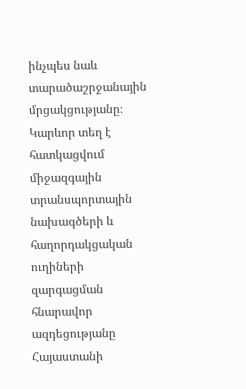ինչպես նաև տարածաշրջանային մրցակցությանը։ Կարևոր տեղ է հատկացվում միջազգային տրանսպորտային նախագծերի և հաղորդակցական ուղիների զարգացման հնարավոր ազդեցությանը Հայաստանի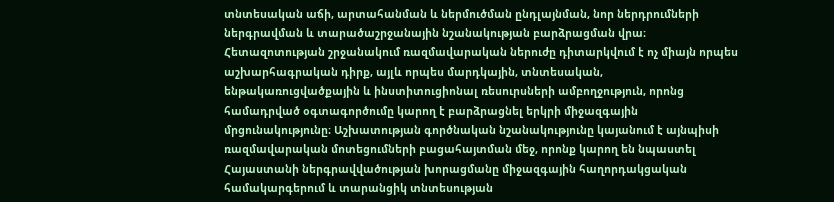տնտեսական աճի, արտահանման և ներմուծման ընդլայնման, նոր ներդրումների ներգրավման և տարածաշրջանային նշանակության բարձրացման վրա։ Հետազոտության շրջանակում ռազմավարական ներուժը դիտարկվում է ոչ միայն որպես աշխարհագրական դիրք, այլև որպես մարդկային, տնտեսական, ենթակառուցվածքային և ինստիտուցիոնալ ռեսուրսների ամբողջություն, որոնց համադրված օգտագործումը կարող է բարձրացնել երկրի միջազգային մրցունակությունը։ Աշխատության գործնական նշանակությունը կայանում է այնպիսի ռազմավարական մոտեցումների բացահայտման մեջ, որոնք կարող են նպաստել Հայաստանի ներգրավվածության խորացմանը միջազգային հաղորդակցական համակարգերում և տարանցիկ տնտեսության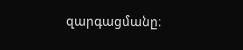զարգացմանը։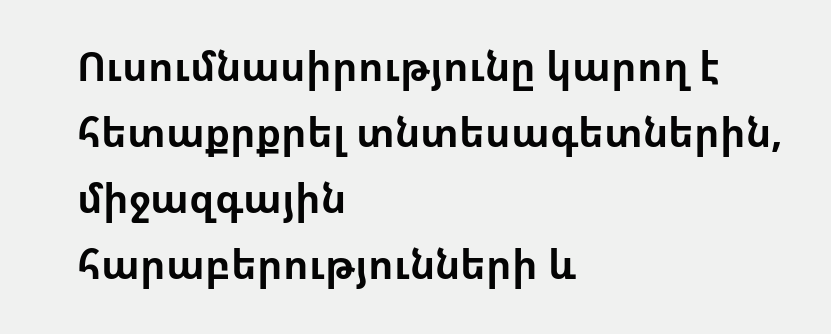Ուսումնասիրությունը կարող է հետաքրքրել տնտեսագետներին, միջազգային հարաբերությունների և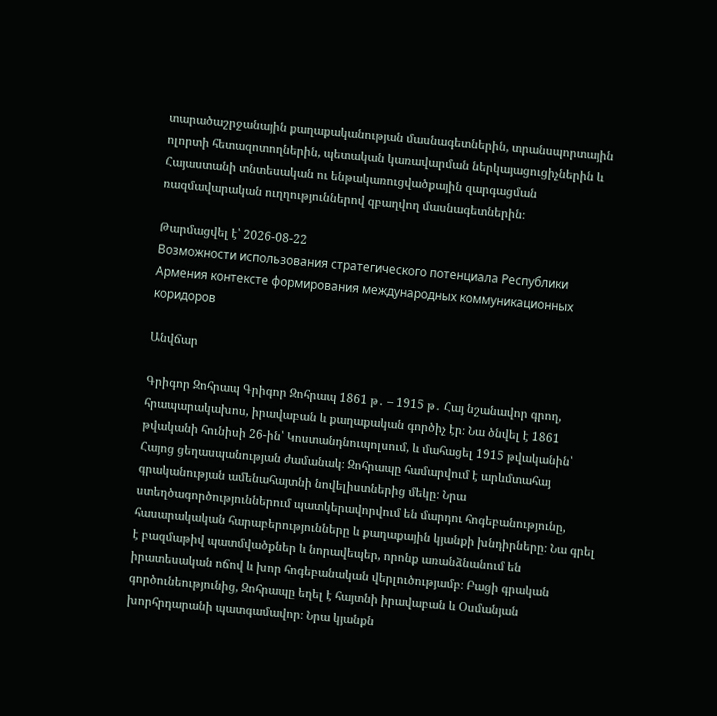տարածաշրջանային քաղաքականության մասնագետներին, տրանսպորտային ոլորտի հետազոտողներին, պետական կառավարման ներկայացուցիչներին և Հայաստանի տնտեսական ու ենթակառուցվածքային զարգացման ռազմավարական ուղղություններով զբաղվող մասնագետներին։

Թարմացվել է՝ 2026-08-22
Возможности использования стратегического потенциала Республики Армения контексте формирования международных коммуникационных коридоров

Անվճար

Գրիգոր Զոհրապ Գրիգոր Զոհրապ 1861 թ․ – 1915 թ․ Հայ նշանավոր գրող, հրապարակախոս, իրավաբան և քաղաքական գործիչ էր։ Նա ծնվել է 1861 թվականի հունիսի 26-ին՝ Կոստանդնուպոլսում, և մահացել 1915 թվականին՝ Հայոց ցեղասպանության ժամանակ։ Զոհրապը համարվում է արևմտահայ գրականության ամենահայտնի նովելիստներից մեկը։ Նրա ստեղծագործություններում պատկերավորվում են մարդու հոգեբանությունը, հասարակական հարաբերությունները և քաղաքային կյանքի խնդիրները։ Նա գրել է բազմաթիվ պատմվածքներ և նորավեպեր, որոնք առանձնանում են իրատեսական ոճով և խոր հոգեբանական վերլուծությամբ։ Բացի գրական գործունեությունից, Զոհրապը եղել է հայտնի իրավաբան և Օսմանյան խորհրդարանի պատգամավոր։ Նրա կյանքն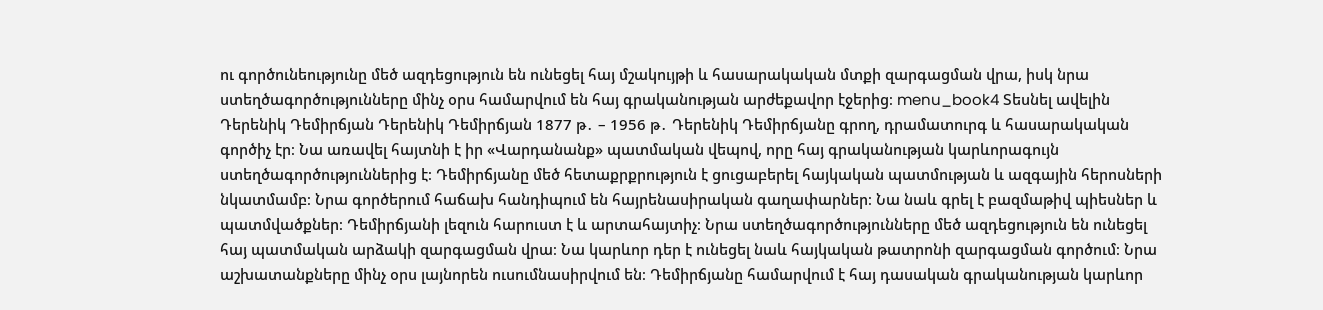ու գործունեությունը մեծ ազդեցություն են ունեցել հայ մշակույթի և հասարակական մտքի զարգացման վրա, իսկ նրա ստեղծագործությունները մինչ օրս համարվում են հայ գրականության արժեքավոր էջերից։ menu_book4 Տեսնել ավելին Դերենիկ Դեմիրճյան Դերենիկ Դեմիրճյան 1877 թ․ – 1956 թ․ Դերենիկ Դեմիրճյանը գրող, դրամատուրգ և հասարակական գործիչ էր։ Նա առավել հայտնի է իր «Վարդանանք» պատմական վեպով, որը հայ գրականության կարևորագույն ստեղծագործություններից է։ Դեմիրճյանը մեծ հետաքրքրություն է ցուցաբերել հայկական պատմության և ազգային հերոսների նկատմամբ։ Նրա գործերում հաճախ հանդիպում են հայրենասիրական գաղափարներ։ Նա նաև գրել է բազմաթիվ պիեսներ և պատմվածքներ։ Դեմիրճյանի լեզուն հարուստ է և արտահայտիչ։ Նրա ստեղծագործությունները մեծ ազդեցություն են ունեցել հայ պատմական արձակի զարգացման վրա։ Նա կարևոր դեր է ունեցել նաև հայկական թատրոնի զարգացման գործում։ Նրա աշխատանքները մինչ օրս լայնորեն ուսումնասիրվում են։ Դեմիրճյանը համարվում է հայ դասական գրականության կարևոր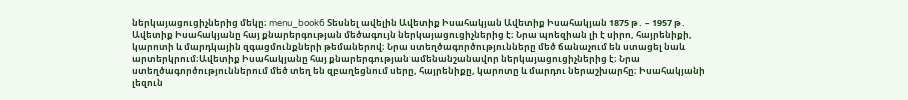ներկայացուցիչներից մեկը։ menu_book6 Տեսնել ավելին Ավետիք Իսահակյան Ավետիք Իսահակյան 1875 թ․ – 1957 թ․ Ավետիք Իսահակյանը հայ քնարերգության մեծագույն ներկայացուցիչներից է։ Նրա պոեզիան լի է սիրո, հայրենիքի, կարոտի և մարդկային զգացմունքների թեմաներով։ Նրա ստեղծագործությունները մեծ ճանաչում են ստացել նաև արտերկրում։Ավետիք Իսահակյանը հայ քնարերգության ամենանշանավոր ներկայացուցիչներից է։ Նրա ստեղծագործություններում մեծ տեղ են զբաղեցնում սերը, հայրենիքը, կարոտը և մարդու ներաշխարհը։ Իսահակյանի լեզուն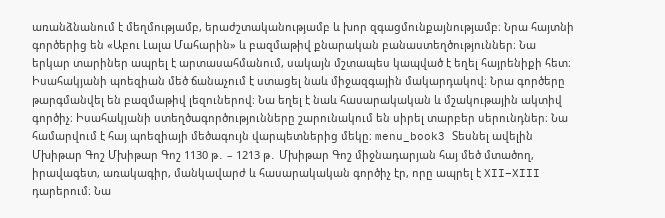առանձնանում է մեղմությամբ, երաժշտականությամբ և խոր զգացմունքայնությամբ։ Նրա հայտնի գործերից են «Աբու Լալա Մահարին» և բազմաթիվ քնարական բանաստեղծություններ։ Նա երկար տարիներ ապրել է արտասահմանում, սակայն մշտապես կապված է եղել հայրենիքի հետ։ Իսահակյանի պոեզիան մեծ ճանաչում է ստացել նաև միջազգային մակարդակով։ Նրա գործերը թարգմանվել են բազմաթիվ լեզուներով։ Նա եղել է նաև հասարակական և մշակութային ակտիվ գործիչ։ Իսահակյանի ստեղծագործությունները շարունակում են սիրել տարբեր սերունդներ։ Նա համարվում է հայ պոեզիայի մեծագույն վարպետներից մեկը։ menu_book3 Տեսնել ավելին Մխիթար Գոշ Մխիթար Գոշ 1130 թ․ – 1213 թ․ Մխիթար Գոշ միջնադարյան հայ մեծ մտածող, իրավագետ, առակագիր, մանկավարժ և հասարակական գործիչ էր, որը ապրել է XII–XIII դարերում։ Նա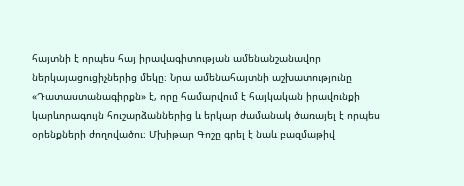հայտնի է որպես հայ իրավագիտության ամենանշանավոր ներկայացուցիչներից մեկը։ Նրա ամենահայտնի աշխատությունը «Դատաստանագիրքն» է, որը համարվում է հայկական իրավունքի կարևորագույն հուշարձաններից և երկար ժամանակ ծառայել է որպես օրենքների ժողովածու։ Մխիթար Գոշը գրել է նաև բազմաթիվ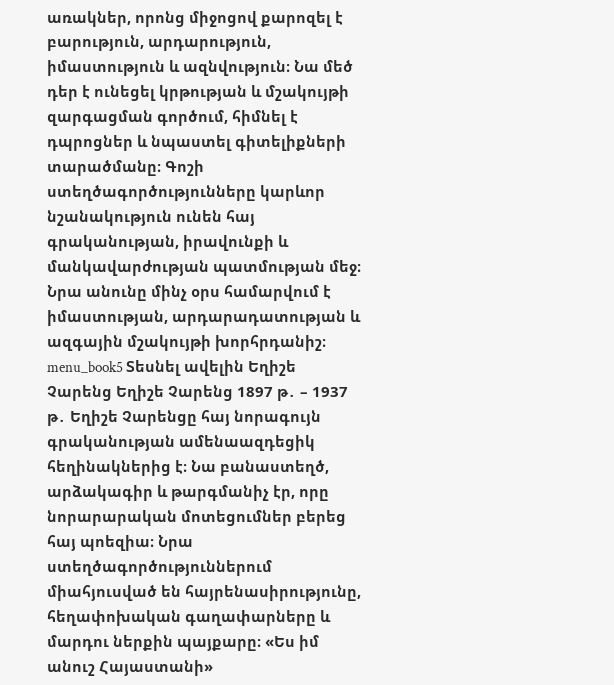առակներ, որոնց միջոցով քարոզել է բարություն, արդարություն, իմաստություն և ազնվություն։ Նա մեծ դեր է ունեցել կրթության և մշակույթի զարգացման գործում, հիմնել է դպրոցներ և նպաստել գիտելիքների տարածմանը։ Գոշի ստեղծագործությունները կարևոր նշանակություն ունեն հայ գրականության, իրավունքի և մանկավարժության պատմության մեջ։ Նրա անունը մինչ օրս համարվում է իմաստության, արդարադատության և ազգային մշակույթի խորհրդանիշ։ menu_book5 Տեսնել ավելին Եղիշե Չարենց Եղիշե Չարենց 1897 թ․ – 1937 թ․ Եղիշե Չարենցը հայ նորագույն գրականության ամենաազդեցիկ հեղինակներից է։ Նա բանաստեղծ, արձակագիր և թարգմանիչ էր, որը նորարարական մոտեցումներ բերեց հայ պոեզիա։ Նրա ստեղծագործություններում միահյուսված են հայրենասիրությունը, հեղափոխական գաղափարները և մարդու ներքին պայքարը։ «Ես իմ անուշ Հայաստանի»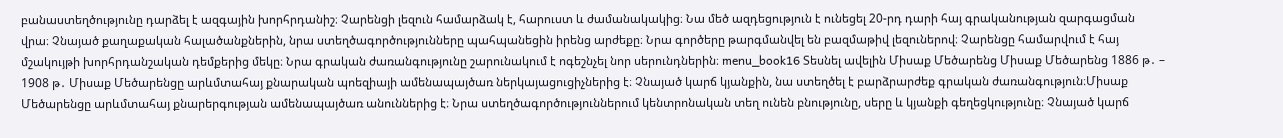բանաստեղծությունը դարձել է ազգային խորհրդանիշ։ Չարենցի լեզուն համարձակ է, հարուստ և ժամանակակից։ Նա մեծ ազդեցություն է ունեցել 20-րդ դարի հայ գրականության զարգացման վրա։ Չնայած քաղաքական հալածանքներին, նրա ստեղծագործությունները պահպանեցին իրենց արժեքը։ Նրա գործերը թարգմանվել են բազմաթիվ լեզուներով։ Չարենցը համարվում է հայ մշակույթի խորհրդանշական դեմքերից մեկը։ Նրա գրական ժառանգությունը շարունակում է ոգեշնչել նոր սերունդներին։ menu_book16 Տեսնել ավելին Միսաք Մեծարենց Միսաք Մեծարենց 1886 թ․ – 1908 թ․ Միսաք Մեծարենցը արևմտահայ քնարական պոեզիայի ամենապայծառ ներկայացուցիչներից է։ Չնայած կարճ կյանքին, նա ստեղծել է բարձրարժեք գրական ժառանգություն։Միսաք Մեծարենցը արևմտահայ քնարերգության ամենապայծառ անուններից է։ Նրա ստեղծագործություններում կենտրոնական տեղ ունեն բնությունը, սերը և կյանքի գեղեցկությունը։ Չնայած կարճ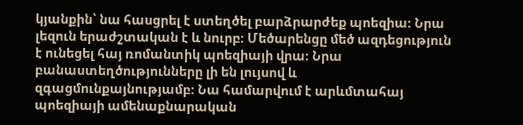կյանքին՝ նա հասցրել է ստեղծել բարձրարժեք պոեզիա։ Նրա լեզուն երաժշտական է և նուրբ։ Մեծարենցը մեծ ազդեցություն է ունեցել հայ ռոմանտիկ պոեզիայի վրա։ Նրա բանաստեղծությունները լի են լույսով և զգացմունքայնությամբ։ Նա համարվում է արևմտահայ պոեզիայի ամենաքնարական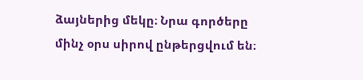ձայներից մեկը։ Նրա գործերը մինչ օրս սիրով ընթերցվում են։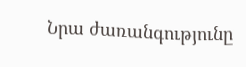Նրա ժառանգությունը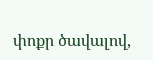փոքր ծավալով,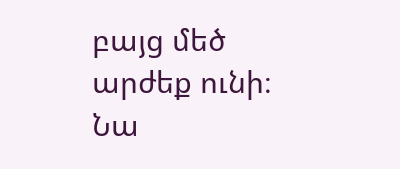բայց մեծ արժեք ունի։ Նա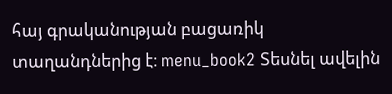հայ գրականության բացառիկ տաղանդներից է։ menu_book2 Տեսնել ավելին